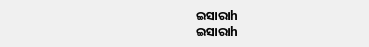ଇସାରାh
ଇସାରାh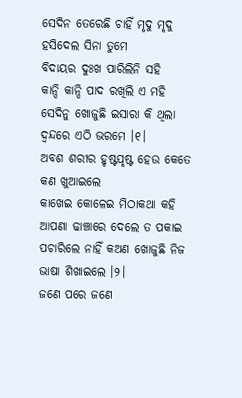ସେଦିନ ତେରେଛି ଚାହିଁ ମୃଦୁ ମୃଦୁ ହସିଦେଲ ସିନା ତୁମେ
ବିଦାୟର ଦୁଃଖ ପାରିଲିନି ସହି
କାନ୍ଦି କାନ୍ଦି ପାଦ ରଖିଲି ଏ ମହି
ସେଦିନୁ ଖୋଜୁଛି ଇସାରା କି ଥିଲା ଦ୍ଵନ୍ଦରେ ଏଠି ଭରମେ ।୧।
ଅବଶ ଶରୀର ହୃଷ୍ଟପୃଷ୍ଟ ହେଉ କେତେ କଣ ଖୁଆଇଲେ
କାଖେଇ କୋଳେଇ ମିଠାକଥା କହି
ଆପଣା ଢାଞ୍ଚାରେ ଦେଲେ ତ ପକାଇ
ପଚାରିଲେ ନାହିଁ କଅଣ ଖୋଜୁଛି ନିଜ ଭାଷା ଶିଖାଇଲେ ।୨।
ଜଣେ ପରେ ଜଣେ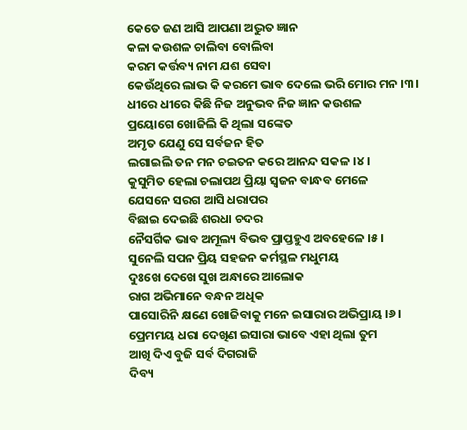କେତେ ଜଣ ଆସି ଆପଣା ଅଦ୍ଭୁତ ଜ୍ଞାନ
କଳା କଉଶଳ ଚାଲିବା ବୋଲିବା
କରମ କର୍ତ୍ତବ୍ୟ ନାମ ଯଶ ସେବା
କେଉଁଥିରେ ଲାଭ କି କରମେ ଭାବ ଦେଲେ ଭରି ମୋର ମନ ।୩।
ଧୀରେ ଧୀରେ କିଛି ନିଜ ଅନୁଭବ ନିଜ ଜ୍ଞାନ କଉଶଳ
ପ୍ରୟୋଗେ ଖୋଜିଲି କି ଥିଲା ସଙ୍କେତ
ଅମୃତ ଯେଣୁ ସେ ସର୍ବଜନ ହିତ
ଲଗାଇଲି ତନ ମନ ଚଇତନ କରେ ଆନନ୍ଦ ସକଳ ।୪।
କୁସୁମିତ ହେଲା ଚଲାପଥ ପ୍ରିୟା ସ୍ଵଜନ ବାନ୍ଧବ ମେଳେ
ଯେସନେ ସରଗ ଆସି ଧରାପର
ବିଛାଇ ଦେଇଛି ଶରଧା ଚଦର
ନୈସର୍ଗିକ ଭାବ ଅମୂଲ୍ୟ ବିଭବ ପ୍ରାପ୍ତହୁଏ ଅବହେଳେ ।୫।
ସୁନେଲି ସପନ ପ୍ରିୟ ସହଜନ କର୍ମସ୍ଥଳ ମଧୁମୟ
ଦୁଃଖେ ଦେଖେ ସୁଖ ଅନ୍ଧାରେ ଆଲୋକ
ରାଗ ଅଭିମାନେ ବନ୍ଧନ ଅଧିକ
ପାସୋରିନି କ୍ଷଣେ ଖୋଜିବାକୁ ମନେ ଇସାରାର ଅଭିପ୍ରାୟ ।୬।
ପ୍ରେମମୟ ଧରା ଦେଖିଣ ଇସାରା ଭାବେ ଏହା ଥିଲା ତୁମ
ଆଖି ଦିଏ ବୁଜି ସର୍ବ ଦିଗରାଜି
ଦିବ୍ୟ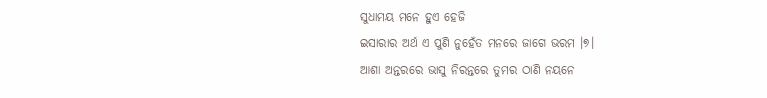ସୁଧାମୟ ମନେ ହୁଏ ହେଜି
ଇସାରାର ଅର୍ଥ ଏ ପୁଣି ନୁହେଁତ ମନରେ ଜାଗେ ଭରମ ।୭।
ଆଶା ଅନ୍ତରରେ ଭାସୁ ନିରନ୍ତରେ ତୁମର ଠାଣି ନୟନେ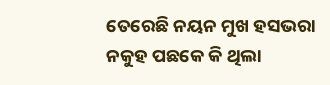ତେରେଛି ନୟନ ମୁଖ ହସଭରା
ନକୁହ ପଛକେ କି ଥିଲା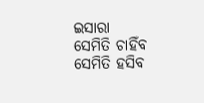ଇସାରା
ସେମିତି ଚାହିଁବ ସେମିତି ହସିବ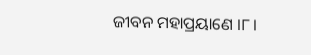ଜୀବନ ମହାପ୍ରୟାଣେ ।୮।